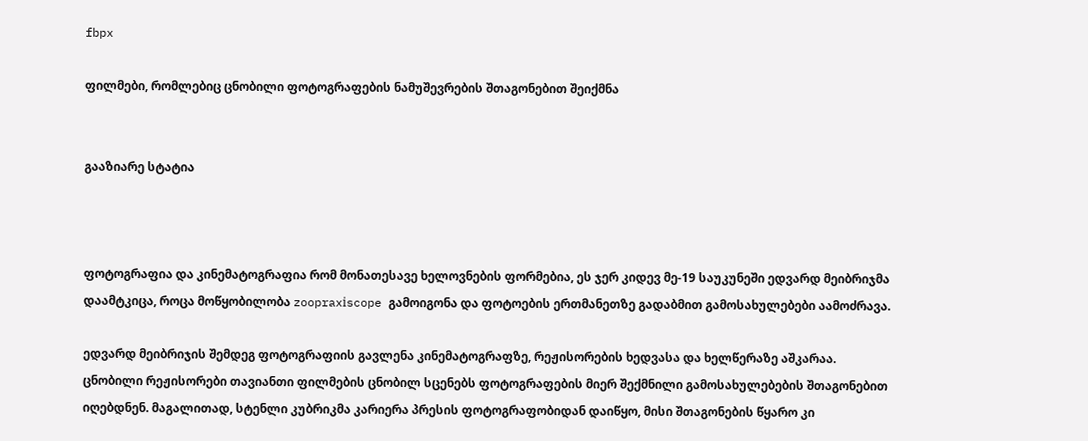fbpx

ფილმები, რომლებიც ცნობილი ფოტოგრაფების ნამუშევრების შთაგონებით შეიქმნა


გააზიარე სტატია



ფოტოგრაფია და კინემატოგრაფია რომ მონათესავე ხელოვნების ფორმებია, ეს ჯერ კიდევ მე-19 საუკუნეში ედვარდ მეიბრიჯმა დაამტკიცა, როცა მოწყობილობა zoopraxіscope გამოიგონა და ფოტოების ერთმანეთზე გადაბმით გამოსახულებები აამოძრავა.

ედვარდ მეიბრიჯის შემდეგ ფოტოგრაფიის გავლენა კინემატოგრაფზე, რეჟისორების ხედვასა და ხელწერაზე აშკარაა.  ცნობილი რეჟისორები თავიანთი ფილმების ცნობილ სცენებს ფოტოგრაფების მიერ შექმნილი გამოსახულებების შთაგონებით  იღებდნენ. მაგალითად, სტენლი კუბრიკმა კარიერა პრესის ფოტოგრაფობიდან დაიწყო, მისი შთაგონების წყარო კი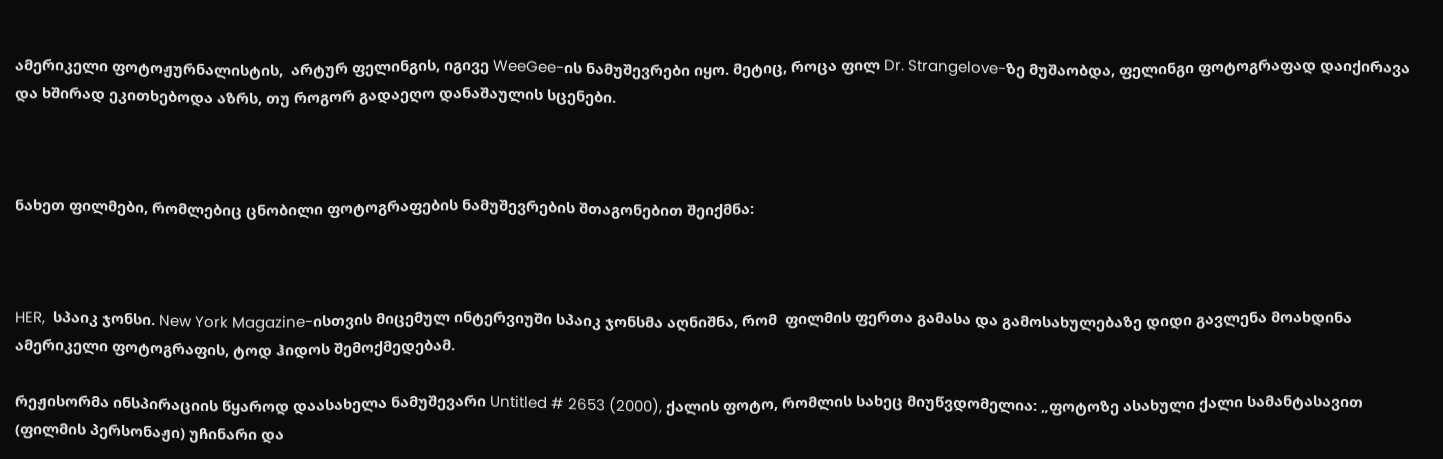ამერიკელი ფოტოჟურნალისტის,  არტურ ფელინგის, იგივე WeeGee-ის ნამუშევრები იყო. მეტიც, როცა ფილ Dr. Strangelove-ზე მუშაობდა, ფელინგი ფოტოგრაფად დაიქირავა და ხშირად ეკითხებოდა აზრს, თუ როგორ გადაეღო დანაშაულის სცენები.



ნახეთ ფილმები, რომლებიც ცნობილი ფოტოგრაფების ნამუშევრების შთაგონებით შეიქმნა:



HER,  სპაიკ ჯონსი. New York Magazine-ისთვის მიცემულ ინტერვიუში სპაიკ ჯონსმა აღნიშნა, რომ  ფილმის ფერთა გამასა და გამოსახულებაზე დიდი გავლენა მოახდინა ამერიკელი ფოტოგრაფის, ტოდ ჰიდოს შემოქმედებამ.

რეჟისორმა ინსპირაციის წყაროდ დაასახელა ნამუშევარი Untitled # 2653 (2000), ქალის ფოტო, რომლის სახეც მიუწვდომელია: „ფოტოზე ასახული ქალი სამანტასავით (ფილმის პერსონაჟი) უჩინარი და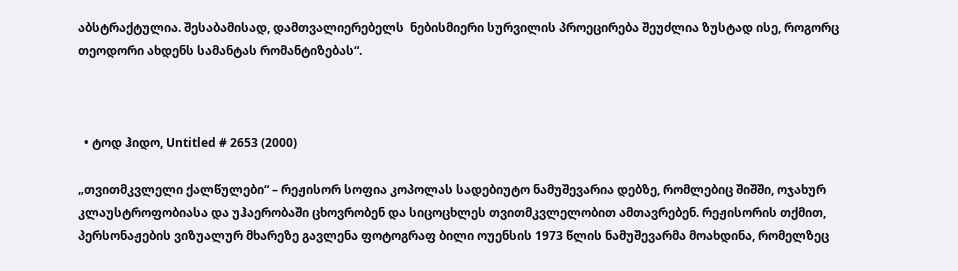აბსტრაქტულია. შესაბამისად, დამთვალიერებელს  ნებისმიერი სურვილის პროეცირება შეუძლია ზუსტად ისე, როგორც თეოდორი ახდენს სამანტას რომანტიზებას“.



  • ტოდ ჰიდო, Untitled # 2653 (2000)

„თვითმკვლელი ქალწულები“ – რეჟისორ სოფია კოპოლას სადებიუტო ნამუშევარია დებზე, რომლებიც შიშში, ოჯახურ კლაუსტროფობიასა და უჰაერობაში ცხოვრობენ და სიცოცხლეს თვითმკვლელობით ამთავრებენ. რეჟისორის თქმით, პერსონაჟების ვიზუალურ მხარეზე გავლენა ფოტოგრაფ ბილი ოუენსის 1973 წლის ნამუშევარმა მოახდინა, რომელზეც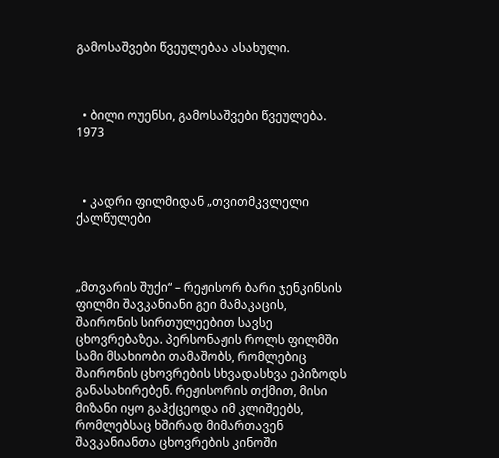გამოსაშვები წვეულებაა ასახული.



  • ბილი ოუენსი, გამოსაშვები წვეულება. 1973



  • კადრი ფილმიდან „თვითმკვლელი ქალწულები



„მთვარის შუქი“ – რეჟისორ ბარი ჯენკინსის ფილმი შავკანიანი გეი მამაკაცის, შაირონის სირთულეებით სავსე ცხოვრებაზეა. პერსონაჟის როლს ფილმში სამი მსახიობი თამაშობს, რომლებიც შაირონის ცხოვრების სხვადასხვა ეპიზოდს განასახირებენ. რეჟისორის თქმით, მისი მიზანი იყო გაჰქცეოდა იმ კლიშეებს, რომლებსაც ხშირად მიმართავენ შავკანიანთა ცხოვრების კინოში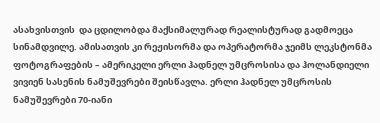ასახვისთვის  და ცდილობდა მაქსიმალურად რეალისტურად გადმოეცა სინამდვილე. ამისათვის კი რეჟისორმა და ოპერატორმა ჯეიმს ლეკსტონმა ფოტოგრაფების – ამერიკელი ერლი ჰადნელ უმცროსისა და ჰოლანდიელი ვივიენ სასენის ნამუშევრები შეისწავლა. ერლი ჰადნელ უმცროსის ნამუშევრები 70-იანი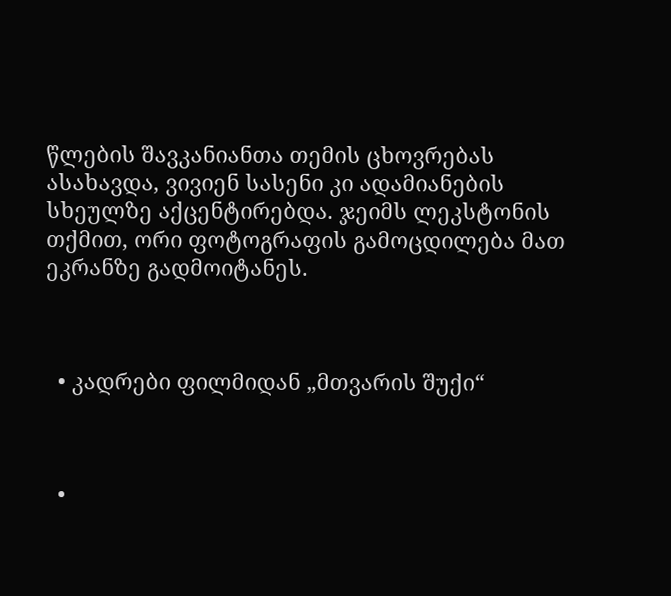წლების შავკანიანთა თემის ცხოვრებას ასახავდა, ვივიენ სასენი კი ადამიანების სხეულზე აქცენტირებდა. ჯეიმს ლეკსტონის თქმით, ორი ფოტოგრაფის გამოცდილება მათ ეკრანზე გადმოიტანეს.



  • კადრები ფილმიდან „მთვარის შუქი“



  •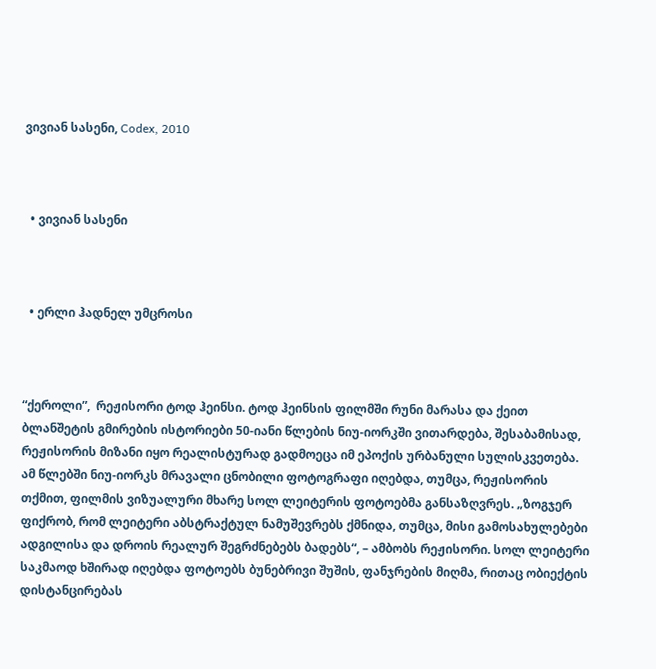ვივიან სასენი, Codex, 2010



  • ვივიან სასენი



  • ერლი ჰადნელ უმცროსი



“ქეროლი”,  რეჟისორი ტოდ ჰეინსი. ტოდ ჰეინსის ფილმში რუნი მარასა და ქეით ბლანშეტის გმირების ისტორიები 50-იანი წლების ნიუ-იორკში ვითარდება, შესაბამისად, რეჟისორის მიზანი იყო რეალისტურად გადმოეცა იმ ეპოქის ურბანული სულისკვეთება. ამ წლებში ნიუ-იორკს მრავალი ცნობილი ფოტოგრაფი იღებდა, თუმცა, რეჟისორის თქმით, ფილმის ვიზუალური მხარე სოლ ლეიტერის ფოტოებმა განსაზღვრეს. „ზოგჯერ ფიქრობ, რომ ლეიტერი აბსტრაქტულ ნამუშევრებს ქმნიდა, თუმცა, მისი გამოსახულებები ადგილისა და დროის რეალურ შეგრძნებებს ბადებს“, – ამბობს რეჟისორი. სოლ ლეიტერი საკმაოდ ხშირად იღებდა ფოტოებს ბუნებრივი შუშის, ფანჯრების მიღმა, რითაც ობიექტის დისტანცირებას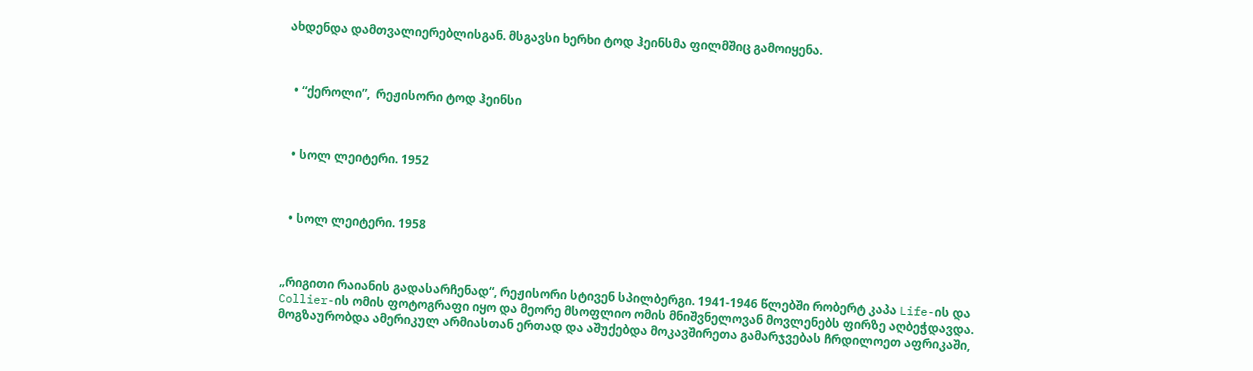ახდენდა დამთვალიერებლისგან. მსგავსი ხერხი ტოდ ჰეინსმა ფილმშიც გამოიყენა.



  • “ქეროლი”,  რეჟისორი ტოდ ჰეინსი



  • სოლ ლეიტერი. 1952



  • სოლ ლეიტერი. 1958



„რიგითი რაიანის გადასარჩენად“, რეჟისორი სტივენ სპილბერგი. 1941-1946 წლებში რობერტ კაპა Life-ის და Collier-ის ომის ფოტოგრაფი იყო და მეორე მსოფლიო ომის მნიშვნელოვან მოვლენებს ფირზე აღბეჭდავდა. მოგზაურობდა ამერიკულ არმიასთან ერთად და აშუქებდა მოკავშირეთა გამარჯვებას ჩრდილოეთ აფრიკაში,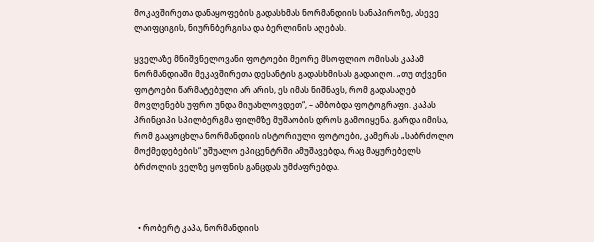მოკავშირეთა დანაყოფების გადასხმას ნორმანდიის სანაპიროზე, ასევე ლაიფციგის, ნიურნბერგისა და ბერლინის აღებას.

ყველაზე მნიშვნელოვანი ფოტოები მეორე მსოფლიო ომისას კაპამ ნორმანდიაში მეკავშირეთა დესანტის გადასხმისას გადაიღო. „თუ თქვენი ფოტოები წარმატებული არ არის, ეს იმას ნიშნავს, რომ გადასაღებ მოვლენებს უფრო უნდა მიუახლოვდეთ“, – ამბობდა ფოტოგრაფი. კაპას პრინციპი სპილბერგმა ფილმზე მუშაობის დროს გამოიყენა. გარდა იმისა, რომ გააცოცხლა ნორმანდიის ისტორიული ფოტოები, კამერას „საბრძოლო მოქმედებების“ უშუალო ეპიცენტრში ამუშავებდა, რაც მაყურებელს ბრძოლის ველზე ყოფნის განცდას უმძაფრებდა.



  • რობერტ კაპა, ნორმანდიის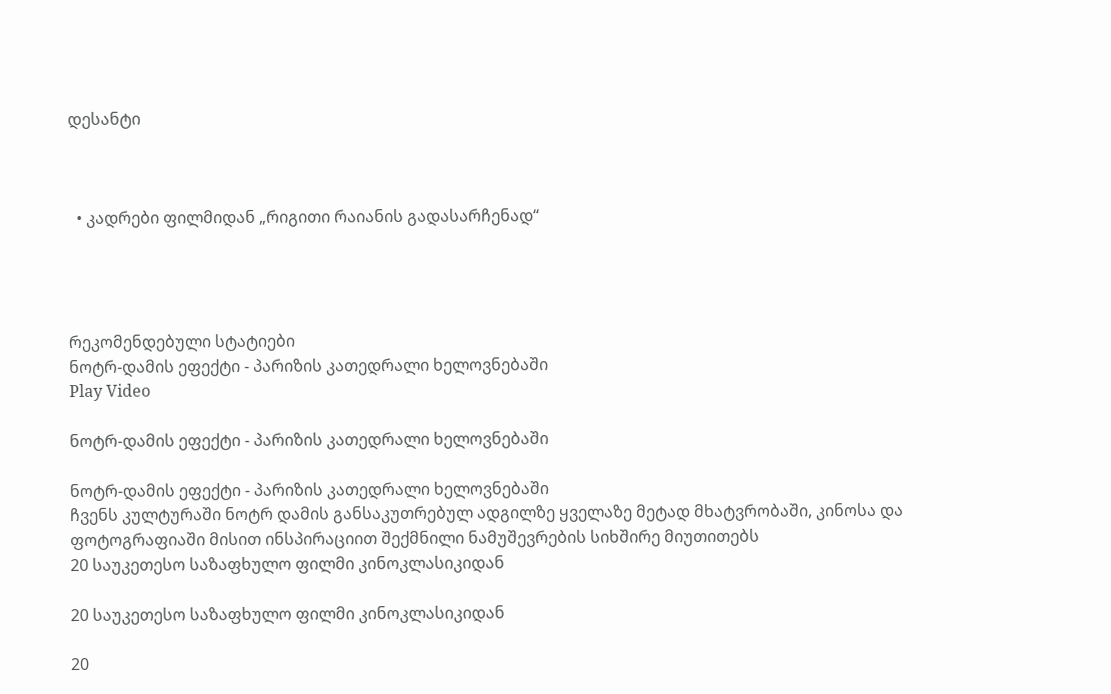დესანტი



  • კადრები ფილმიდან „რიგითი რაიანის გადასარჩენად“




რეკომენდებული სტატიები
ნოტრ-დამის ეფექტი - პარიზის კათედრალი ხელოვნებაში
Play Video

ნოტრ-დამის ეფექტი - პარიზის კათედრალი ხელოვნებაში

ნოტრ-დამის ეფექტი - პარიზის კათედრალი ხელოვნებაში
ჩვენს კულტურაში ნოტრ დამის განსაკუთრებულ ადგილზე ყველაზე მეტად მხატვრობაში, კინოსა და ფოტოგრაფიაში მისით ინსპირაციით შექმნილი ნამუშევრების სიხშირე მიუთითებს
20 საუკეთესო საზაფხულო ფილმი კინოკლასიკიდან

20 საუკეთესო საზაფხულო ფილმი კინოკლასიკიდან

20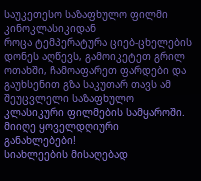საუკეთესო საზაფხულო ფილმი კინოკლასიკიდან
როცა ტემპერატურა ციებ-ცხელების დონეს აღწევს, გამოიკეტეთ გრილ ოთახში, ჩამოაფარეთ ფარდები და გაუხსენით გზა საკუთარ თავს ამ შეუცვლელი საზაფხულო კლასიკური ფილმების სამყაროში.
მიიღე ყოველდღიური განახლებები!
სიახლეების მისაღებად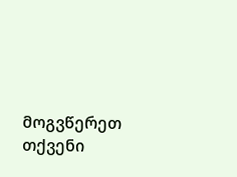მოგვწერეთ თქვენი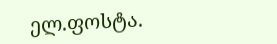ელ.ფოსტა.